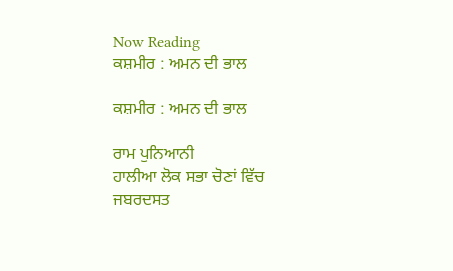Now Reading
ਕਸ਼ਮੀਰ : ਅਮਨ ਦੀ ਭਾਲ

ਕਸ਼ਮੀਰ : ਅਮਨ ਦੀ ਭਾਲ

ਰਾਮ ਪੁਨਿਆਨੀ
ਹਾਲੀਆ ਲੋਕ ਸਭਾ ਚੋਣਾਂ ਵਿੱਚ ਜਬਰਦਸਤ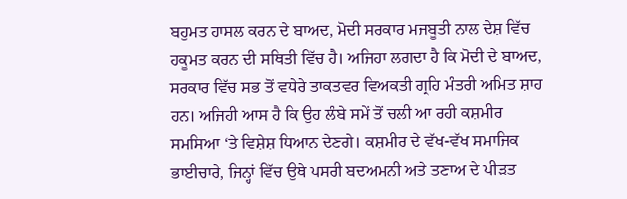ਬਹੁਮਤ ਹਾਸਲ ਕਰਨ ਦੇ ਬਾਅਦ, ਮੋਦੀ ਸਰਕਾਰ ਮਜਬੂਤੀ ਨਾਲ ਦੇਸ਼ ਵਿੱਚ ਹਕੂਮਤ ਕਰਨ ਦੀ ਸਥਿਤੀ ਵਿੱਚ ਹੈ। ਅਜਿਹਾ ਲਗਦਾ ਹੈ ਕਿ ਮੋਦੀ ਦੇ ਬਾਅਦ, ਸਰਕਾਰ ਵਿੱਚ ਸਭ ਤੋਂ ਵਧੇਰੇ ਤਾਕਤਵਰ ਵਿਅਕਤੀ ਗ੍ਰਹਿ ਮੰਤਰੀ ਅਮਿਤ ਸ਼ਾਹ ਹਨ। ਅਜਿਹੀ ਆਸ ਹੈ ਕਿ ਉਹ ਲੰਬੇ ਸਮੇਂ ਤੋਂ ਚਲੀ ਆ ਰਹੀ ਕਸ਼ਮੀਰ ਸਮਸਿਆ ‘ਤੇ ਵਿਸ਼ੇਸ਼ ਧਿਆਨ ਦੇਣਗੇ। ਕਸ਼ਮੀਰ ਦੇ ਵੱਖ-ਵੱਖ ਸਮਾਜਿਕ ਭਾਈਚਾਰੇ, ਜਿਨ੍ਹਾਂ ਵਿੱਚ ਉਥੇ ਪਸਰੀ ਬਦਅਮਨੀ ਅਤੇ ਤਣਾਅ ਦੇ ਪੀੜਤ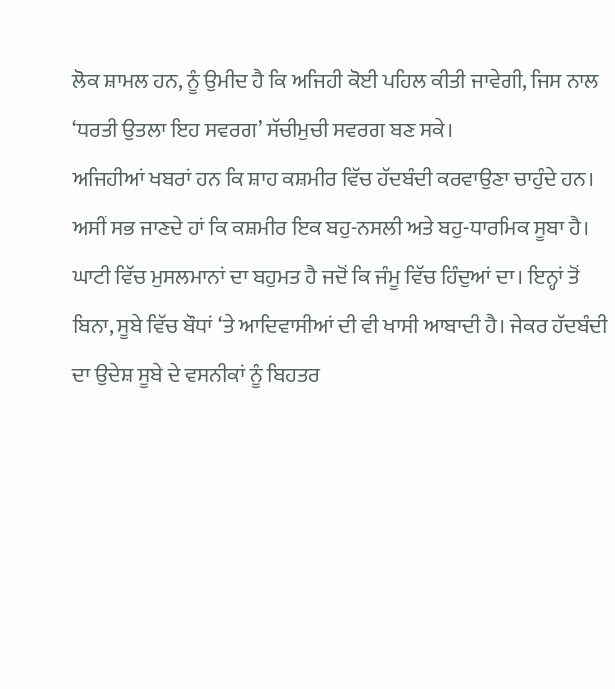ਲੋਕ ਸ਼ਾਮਲ ਹਨ, ਨੂੰ ਉਮੀਦ ਹੈ ਕਿ ਅਜਿਹੀ ਕੋਈ ਪਹਿਲ ਕੀਤੀ ਜਾਵੇਗੀ, ਜਿਸ ਨਾਲ ‘ਧਰਤੀ ਉਤਲਾ ਇਹ ਸਵਰਗ’ ਸੱਚੀਮੁਚੀ ਸਵਰਗ ਬਣ ਸਕੇ।
ਅਜਿਹੀਆਂ ਖਬਰਾਂ ਹਨ ਕਿ ਸ਼ਾਹ ਕਸ਼ਮੀਰ ਵਿੱਚ ਹੱਦਬੰਦੀ ਕਰਵਾਉਣਾ ਚਾਹੁੰਦੇ ਹਨ। ਅਸੀਂ ਸਭ ਜਾਣਦੇ ਹਾਂ ਕਿ ਕਸ਼ਮੀਰ ਇਕ ਬਹੁ-ਨਸਲੀ ਅਤੇ ਬਹੁ-ਧਾਰਮਿਕ ਸੂਬਾ ਹੈ। ਘਾਟੀ ਵਿੱਚ ਮੁਸਲਮਾਨਾਂ ਦਾ ਬਹੁਮਤ ਹੈ ਜਦੋਂ ਕਿ ਜੰਮੂ ਵਿੱਚ ਹਿੰਦੁਆਂ ਦਾ। ਇਨ੍ਹਾਂ ਤੋਂ ਬਿਨਾ, ਸੂਬੇ ਵਿੱਚ ਬੌਧਾਂ ‘ਤੇ ਆਦਿਵਾਸੀਆਂ ਦੀ ਵੀ ਖਾਸੀ ਆਬਾਦੀ ਹੈ। ਜੇਕਰ ਹੱਦਬੰਦੀ ਦਾ ਉਦੇਸ਼ ਸੂਬੇ ਦੇ ਵਸਨੀਕਾਂ ਨੂੰ ਬਿਹਤਰ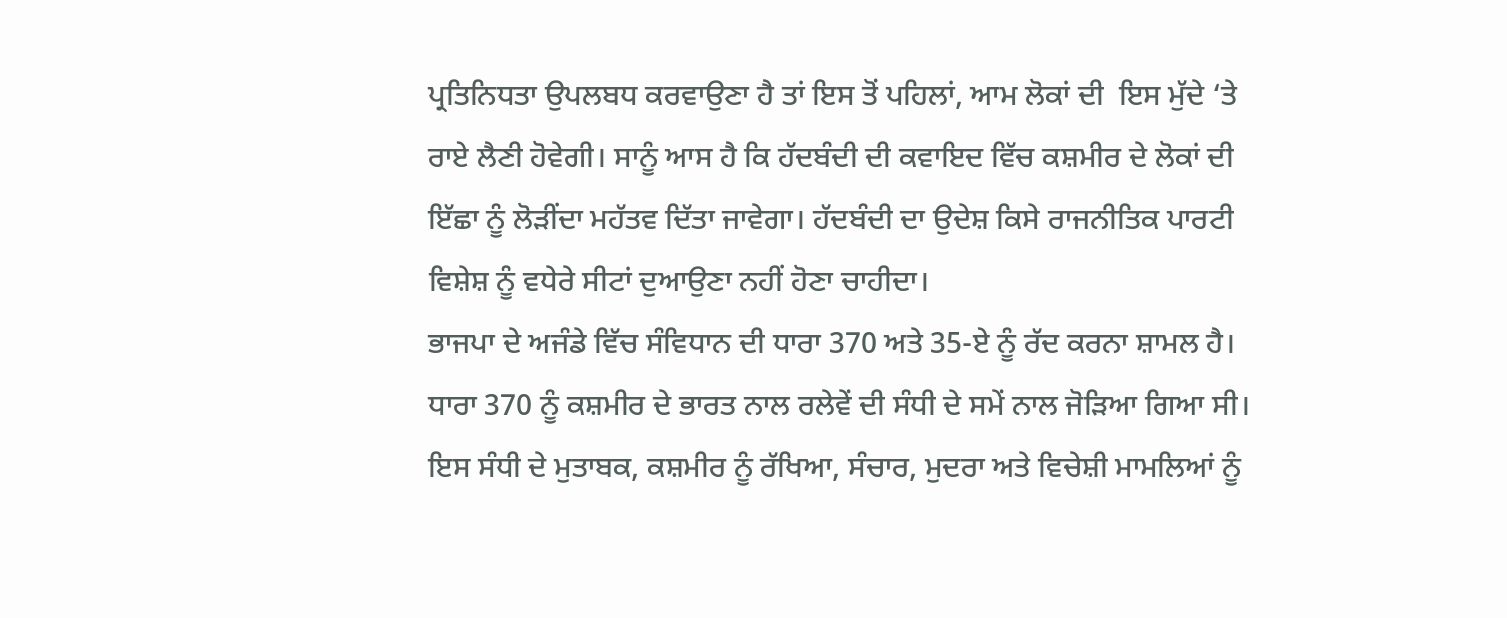ਪ੍ਰਤਿਨਿਧਤਾ ਉਪਲਬਧ ਕਰਵਾਉਣਾ ਹੈ ਤਾਂ ਇਸ ਤੋਂ ਪਹਿਲਾਂ, ਆਮ ਲੋਕਾਂ ਦੀ  ਇਸ ਮੁੱਦੇ ‘ਤੇ ਰਾਏ ਲੈਣੀ ਹੋਵੇਗੀ। ਸਾਨੂੰ ਆਸ ਹੈ ਕਿ ਹੱਦਬੰਦੀ ਦੀ ਕਵਾਇਦ ਵਿੱਚ ਕਸ਼ਮੀਰ ਦੇ ਲੋਕਾਂ ਦੀ ਇੱਛਾ ਨੂੰ ਲੋੜੀਂਦਾ ਮਹੱਤਵ ਦਿੱਤਾ ਜਾਵੇਗਾ। ਹੱਦਬੰਦੀ ਦਾ ਉਦੇਸ਼ ਕਿਸੇ ਰਾਜਨੀਤਿਕ ਪਾਰਟੀ ਵਿਸ਼ੇਸ਼ ਨੂੰ ਵਧੇਰੇ ਸੀਟਾਂ ਦੁਆਉਣਾ ਨਹੀਂ ਹੋਣਾ ਚਾਹੀਦਾ।
ਭਾਜਪਾ ਦੇ ਅਜੰਡੇ ਵਿੱਚ ਸੰਵਿਧਾਨ ਦੀ ਧਾਰਾ 370 ਅਤੇ 35-ਏ ਨੂੰ ਰੱਦ ਕਰਨਾ ਸ਼ਾਮਲ ਹੈ। ਧਾਰਾ 370 ਨੂੰ ਕਸ਼ਮੀਰ ਦੇ ਭਾਰਤ ਨਾਲ ਰਲੇਵੇਂ ਦੀ ਸੰਧੀ ਦੇ ਸਮੇਂ ਨਾਲ ਜੋੜਿਆ ਗਿਆ ਸੀ। ਇਸ ਸੰਧੀ ਦੇ ਮੁਤਾਬਕ, ਕਸ਼ਮੀਰ ਨੂੰ ਰੱਖਿਆ, ਸੰਚਾਰ, ਮੁਦਰਾ ਅਤੇ ਵਿਚੇਸ਼ੀ ਮਾਮਲਿਆਂ ਨੂੰ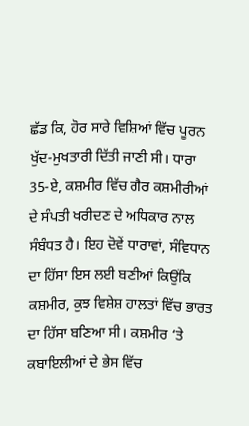ਛੱਡ ਕਿ, ਹੋਰ ਸਾਰੇ ਵਿਸ਼ਿਆਂ ਵਿੱਚ ਪੂਰਨ ਖੁੱਦ-ਮੁਖਤਾਰੀ ਦਿੱਤੀ ਜਾਣੀ ਸੀ। ਧਾਰਾ 35-ਏ, ਕਸ਼ਮੀਰ ਵਿੱਚ ਗੈਰ ਕਸ਼ਮੀਰੀਆਂ ਦੇ ਸੰਪਤੀ ਖਰੀਦਣ ਦੇ ਅਧਿਕਾਰ ਨਾਲ ਸੰਬੰਧਤ ਹੈ। ਇਹ ਦੋਵੇਂ ਧਾਰਾਵਾਂ, ਸੰਵਿਧਾਨ ਦਾ ਹਿੱਸਾ ਇਸ ਲਈ ਬਣੀਆਂ ਕਿਉਂਕਿ ਕਸ਼ਮੀਰ, ਕੁਝ ਵਿਸ਼ੇਸ਼ ਹਾਲਤਾਂ ਵਿੱਚ ਭਾਰਤ ਦਾ ਹਿੱਸਾ ਬਣਿਆ ਸੀ। ਕਸ਼ਮੀਰ ‘ਤੇ ਕਬਾਇਲੀਆਂ ਦੇ ਭੇਸ ਵਿੱਚ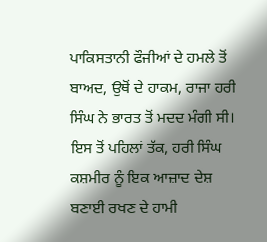ਪਾਕਿਸਤਾਨੀ ਫੌਜੀਆਂ ਦੇ ਹਮਲੇ ਤੋਂ ਬਾਅਦ, ਉਥੋਂ ਦੇ ਹਾਕਮ, ਰਾਜਾ ਹਰੀ ਸਿੰਘ ਨੇ ਭਾਰਤ ਤੋਂ ਮਦਦ ਮੰਗੀ ਸੀ। ਇਸ ਤੋਂ ਪਹਿਲਾਂ ਤੱਕ, ਹਰੀ ਸਿੰਘ ਕਸ਼ਮੀਰ ਨੂੰ ਇਕ ਆਜ਼ਾਦ ਦੇਸ਼ ਬਣਾਈ ਰਖਣ ਦੇ ਹਾਮੀ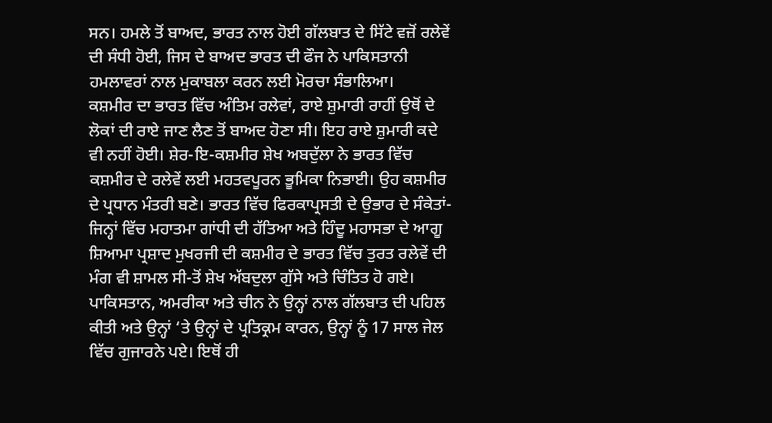ਸਨ। ਹਮਲੇ ਤੋਂ ਬਾਅਦ, ਭਾਰਤ ਨਾਲ ਹੋਈ ਗੱਲਬਾਤ ਦੇ ਸਿੱਟੇ ਵਜ਼ੋਂ ਰਲੇਵੇਂ ਦੀ ਸੰਧੀ ਹੋਈ, ਜਿਸ ਦੇ ਬਾਅਦ ਭਾਰਤ ਦੀ ਫੌਜ ਨੇ ਪਾਕਿਸਤਾਨੀ ਹਮਲਾਵਰਾਂ ਨਾਲ ਮੁਕਾਬਲਾ ਕਰਨ ਲਈ ਮੋਰਚਾ ਸੰਭਾਲਿਆ।
ਕਸ਼ਮੀਰ ਦਾ ਭਾਰਤ ਵਿੱਚ ਅੰਤਿਮ ਰਲੇਵਾਂ, ਰਾਏ ਸ਼ੁਮਾਰੀ ਰਾਹੀਂ ਉਥੋਂ ਦੇ ਲੋਕਾਂ ਦੀ ਰਾਏ ਜਾਣ ਲੈਣ ਤੋਂ ਬਾਅਦ ਹੋਣਾ ਸੀ। ਇਹ ਰਾਏ ਸ਼ੁਮਾਰੀ ਕਦੇ ਵੀ ਨਹੀਂ ਹੋਈ। ਸ਼ੇਰ-ਇ-ਕਸ਼ਮੀਰ ਸ਼ੇਖ ਅਬਦੁੱਲਾ ਨੇ ਭਾਰਤ ਵਿੱਚ ਕਸ਼ਮੀਰ ਦੇ ਰਲੇਵੇਂ ਲਈ ਮਹਤਵਪੂਰਨ ਭੂਮਿਕਾ ਨਿਭਾਈ। ਉਹ ਕਸ਼ਮੀਰ ਦੇ ਪ੍ਰਧਾਨ ਮੰਤਰੀ ਬਣੇ। ਭਾਰਤ ਵਿੱਚ ਫਿਰਕਾਪ੍ਰਸਤੀ ਦੇ ਉਭਾਰ ਦੇ ਸੰਕੇਤਾਂ-ਜਿਨ੍ਹਾਂ ਵਿੱਚ ਮਹਾਤਮਾ ਗਾਂਧੀ ਦੀ ਹੱਤਿਆ ਅਤੇ ਹਿੰਦੂ ਮਹਾਸਭਾ ਦੇ ਆਗੂ ਸ਼ਿਆਮਾ ਪ੍ਰਸ਼ਾਦ ਮੁਖਰਜੀ ਦੀ ਕਸ਼ਮੀਰ ਦੇ ਭਾਰਤ ਵਿੱਚ ਤੁਰਤ ਰਲੇਵੇਂ ਦੀ ਮੰਗ ਵੀ ਸ਼ਾਮਲ ਸੀ-ਤੋਂ ਸ਼ੇਖ ਅੱਬਦੁਲਾ ਗੁੱਸੇ ਅਤੇ ਚਿੰਤਿਤ ਹੋ ਗਏ। ਪਾਕਿਸਤਾਨ, ਅਮਰੀਕਾ ਅਤੇ ਚੀਨ ਨੇ ਉਨ੍ਹਾਂ ਨਾਲ ਗੱਲਬਾਤ ਦੀ ਪਹਿਲ ਕੀਤੀ ਅਤੇ ਉਨ੍ਹਾਂ ‘ਤੇ ਉਨ੍ਹਾਂ ਦੇ ਪ੍ਰਤਿਕ੍ਰਮ ਕਾਰਨ, ਉਨ੍ਹਾਂ ਨੂੰ 17 ਸਾਲ ਜੇਲ ਵਿੱਚ ਗੁਜਾਰਨੇ ਪਏ। ਇਥੋਂ ਹੀ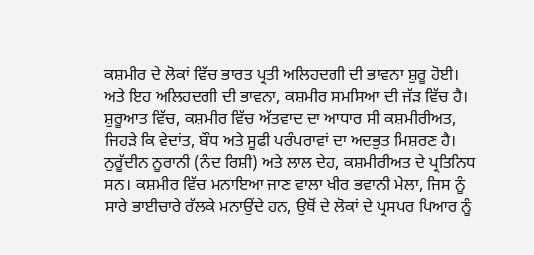ਕਸ਼ਮੀਰ ਦੇ ਲੋਕਾਂ ਵਿੱਚ ਭਾਰਤ ਪ੍ਰਤੀ ਅਲਿਹਦਗੀ ਦੀ ਭਾਵਨਾ ਸ਼ੁਰੂ ਹੋਈ। ਅਤੇ ਇਹ ਅਲਿਹਦਗੀ ਦੀ ਭਾਵਨਾ, ਕਸ਼ਮੀਰ ਸਮਸਿਆ ਦੀ ਜੱੜ ਵਿੱਚ ਹੈ।
ਸ਼ੁਰੂਆਤ ਵਿੱਚ, ਕਸ਼ਮੀਰ ਵਿੱਚ ਅੱਤਵਾਦ ਦਾ ਆਧਾਰ ਸੀ ਕਸ਼ਮੀਰੀਅਤ, ਜਿਹੜੇ ਕਿ ਵੇਦਾਂਤ, ਬੌਧ ਅਤੇ ਸੂਫੀ ਪਰੰਪਰਾਵਾਂ ਦਾ ਅਦਭੁਤ ਮਿਸ਼ਰਣ ਹੈ। ਨੁਰੂੱਦੀਨ ਨੂਰਾਨੀ (ਨੰਦ ਰਿਸ਼ੀ) ਅਤੇ ਲਾਲ ਦੇਹ, ਕਸ਼ਮੀਰੀਅਤ ਦੇ ਪ੍ਰਤਿਨਿਧ ਸਨ। ਕਸ਼ਮੀਰ ਵਿੱਚ ਮਨਾਇਆ ਜਾਣ ਵਾਲਾ ਖੀਰ ਭਵਾਨੀ ਮੇਲਾ, ਜਿਸ ਨੂੰ ਸਾਰੇ ਭਾਈਚਾਰੇ ਰੱਲਕੇ ਮਨਾਉਂਦੇ ਹਨ, ਉਥੋਂ ਦੇ ਲੋਕਾਂ ਦੇ ਪ੍ਰਸਪਰ ਪਿਆਰ ਨੂੰ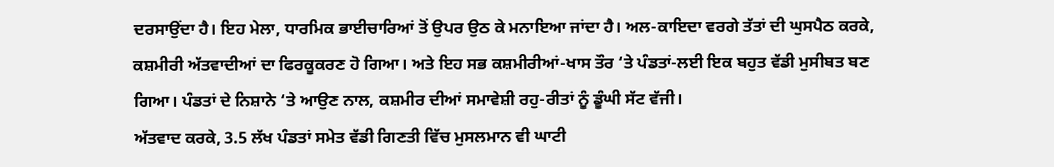ਦਰਸਾਉਂਦਾ ਹੈ। ਇਹ ਮੇਲਾ, ਧਾਰਮਿਕ ਭਾਈਚਾਰਿਆਂ ਤੋਂ ਉਪਰ ਉਠ ਕੇ ਮਨਾਇਆ ਜਾਂਦਾ ਹੈ। ਅਲ-ਕਾਇਦਾ ਵਰਗੇ ਤੱਤਾਂ ਦੀ ਘੁਸਪੈਠ ਕਰਕੇ, ਕਸ਼ਮੀਰੀ ਅੱਤਵਾਦੀਆਂ ਦਾ ਫਿਰਕੂਕਰਣ ਹੋ ਗਿਆ। ਅਤੇ ਇਹ ਸਭ ਕਸ਼ਮੀਰੀਆਂ-ਖਾਸ ਤੌਰ ‘ਤੇ ਪੰਡਤਾਂ-ਲਈ ਇਕ ਬਹੁਤ ਵੱਡੀ ਮੁਸੀਬਤ ਬਣ ਗਿਆ। ਪੰਡਤਾਂ ਦੇ ਨਿਸ਼ਾਨੇ ‘ਤੇ ਆਉਣ ਨਾਲ, ਕਸ਼ਮੀਰ ਦੀਆਂ ਸਮਾਵੇਸ਼ੀ ਰਹੁ-ਰੀਤਾਂ ਨੂੰ ਡੂੰਘੀ ਸੱਟ ਵੱਜੀ।
ਅੱਤਵਾਦ ਕਰਕੇ, 3.5 ਲੱਖ ਪੰਡਤਾਂ ਸਮੇਤ ਵੱਡੀ ਗਿਣਤੀ ਵਿੱਚ ਮੁਸਲਮਾਨ ਵੀ ਘਾਟੀ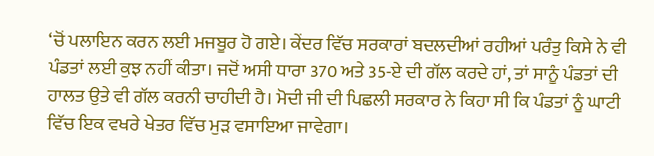‘ਚੋਂ ਪਲਾਇਨ ਕਰਨ ਲਈ ਮਜਬੂਰ ਹੋ ਗਏ। ਕੇਂਦਰ ਵਿੱਚ ਸਰਕਾਰਾਂ ਬਦਲਦੀਆਂ ਰਹੀਆਂ ਪਰੰਤੁ ਕਿਸੇ ਨੇ ਵੀ ਪੰਡਤਾਂ ਲਈ ਕੁਝ ਨਹੀਂ ਕੀਤਾ। ਜਦੋਂ ਅਸੀ ਧਾਰਾ 370 ਅਤੇ 35-ਏ ਦੀ ਗੱਲ ਕਰਦੇ ਹਾਂ, ਤਾਂ ਸਾਨੂੰ ਪੰਡਤਾਂ ਦੀ ਹਾਲਤ ਉਤੇ ਵੀ ਗੱਲ ਕਰਨੀ ਚਾਹੀਦੀ ਹੈ। ਮੋਦੀ ਜੀ ਦੀ ਪਿਛਲੀ ਸਰਕਾਰ ਨੇ ਕਿਹਾ ਸੀ ਕਿ ਪੰਡਤਾਂ ਨੂੰ ਘਾਟੀ ਵਿੱਚ ਇਕ ਵਖਰੇ ਖੇਤਰ ਵਿੱਚ ਮੁੜ ਵਸਾਇਆ ਜਾਵੇਗਾ।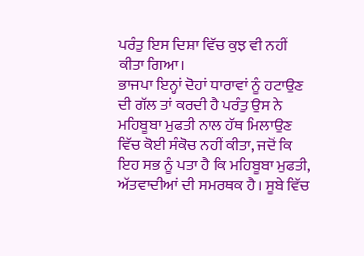ਪਰੰਤੁ ਇਸ ਦਿਸ਼ਾ ਵਿੱਚ ਕੁਝ ਵੀ ਨਹੀਂ ਕੀਤਾ ਗਿਆ।
ਭਾਜਪਾ ਇਨ੍ਹਾਂ ਦੋਹਾਂ ਧਾਰਾਵਾਂ ਨੂੰ ਹਟਾਉਣ ਦੀ ਗੱਲ ਤਾਂ ਕਰਦੀ ਹੈ ਪਰੰਤੁ ਉਸ ਨੇ ਮਹਿਬੂਬਾ ਮੁਫਤੀ ਨਾਲ ਹੱਥ ਮਿਲਾਉਣ ਵਿੱਚ ਕੋਈ ਸੰਕੋਚ ਨਹੀਂ ਕੀਤਾ, ਜਦੋਂ ਕਿ ਇਹ ਸਭ ਨੂੰ ਪਤਾ ਹੈ ਕਿ ਮਹਿਬੂਬਾ ਮੁਫਤੀ, ਅੱਤਵਾਦੀਆਂ ਦੀ ਸਮਰਥਕ ਹੈ। ਸੂਬੇ ਵਿੱਚ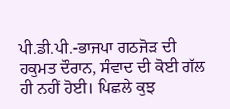ਪੀ.ਡੀ.ਪੀ.-ਭਾਜਪਾ ਗਠਜੋੜ ਦੀ ਹਕੁਮਤ ਦੌਰਾਨ, ਸੰਵਾਦ ਦੀ ਕੋਈ ਗੱਲ ਹੀ ਨਹੀਂ ਹੋਈ। ਪਿਛਲੇ ਕੁਝ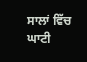ਸਾਲਾਂ ਵਿੱਚ ਘਾਟੀ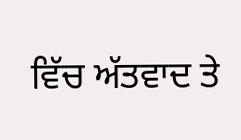ਵਿੱਚ ਅੱਤਵਾਦ ਤੇ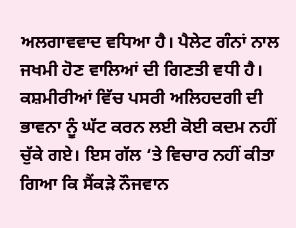ਅਲਗਾਵਵਾਦ ਵਧਿਆ ਹੈ। ਪੈਲੇਟ ਗੰਨਾਂ ਨਾਲ ਜਖਮੀ ਹੋਣ ਵਾਲਿਆਂ ਦੀ ਗਿਣਤੀ ਵਧੀ ਹੈ। ਕਸ਼ਮੀਰੀਆਂ ਵਿੱਚ ਪਸਰੀ ਅਲਿਹਦਗੀ ਦੀ ਭਾਵਨਾ ਨੂੰ ਘੱਟ ਕਰਨ ਲਈ ਕੋਈ ਕਦਮ ਨਹੀਂ ਚੁੱਕੇ ਗਏ। ਇਸ ਗੱਲ ‘ਤੇ ਵਿਚਾਰ ਨਹੀਂ ਕੀਤਾ ਗਿਆ ਕਿ ਸੈਂਕੜੇ ਨੌਜਵਾਨ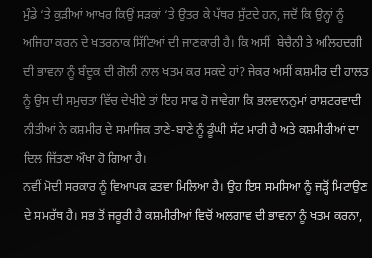ਮੁੰਡੇ ‘ਤੇ ਕੁੜੀਆਂ ਆਖਰ ਕਿਉਂ ਸੜਕਾਂ ‘ਤੇ ਉਤਰ ਕੇ ਪੱਥਰ ਸੁੱਟਦੇ ਹਨ, ਜਦੋਂ ਕਿ ਉਨ੍ਹਾਂ ਨੂੰ ਅਜਿਹਾ ਕਰਨ ਦੇ ਖਤਰਨਾਕ ਸਿੱਟਿਆਂ ਦੀ ਜਾਣਕਾਰੀ ਹੈ। ਕਿ ਅਸੀਂ  ਬੇਚੈਨੀ ਤੇ ਅਲਿਹਦਗੀ ਦੀ ਭਾਵਨਾ ਨੂੰ ਬੰਦੂਕ ਦੀ ਗੋਲੀ ਨਾਲ ਖਤਮ ਕਰ ਸਕਦੇ ਹਾਂ? ਜੇਕਰ ਅਸੀਂ ਕਸ਼ਮੀਰ ਦੀ ਹਾਲਤ ਨੂੰ ਉਸ ਦੀ ਸਮੁਚਤਾ ਵਿੱਚ ਦੇਖੀਏ ਤਾਂ ਇਹ ਸਾਫ ਹੋ ਜਾਵੇਗਾ ਕਿ ਭਲਵਾਨਨੁਮਾਂ ਰਾਸ਼ਟਰਵਾਦੀ ਨੀਤੀਆਂ ਨੇ ਕਸ਼ਮੀਰ ਦੇ ਸਮਾਜਿਕ ਤਾਣੇ-ਬਾਣੇ ਨੂੰ ਡੂੰਘੀ ਸੱਟ ਮਾਰੀ ਹੈ ਅਤੇ ਕਸ਼ਮੀਰੀਆਂ ਦਾ ਦਿਲ ਜਿੱਤਣਾ ਔਖਾ ਹੋ ਗਿਆ ਹੈ।
ਨਵੀਂ ਮੋਦੀ ਸਰਕਾਰ ਨੂੰ ਵਿਆਪਕ ਫਤਵਾ ਮਿਲਿਆ ਹੈ। ਉਹ ਇਸ ਸਮਸਿਆ ਨੂੰ ਜੜ੍ਹੋਂ ਮਿਟਾਉਣ ਦੇ ਸਮਰੱਥ ਹੈ। ਸਭ ਤੋਂ ਜਰੂਰੀ ਹੈ ਕਸ਼ਮੀਰੀਆਂ ਵਿਚੋਂ ਅਲਗਾਵ ਦੀ ਭਾਵਨਾ ਨੂੰ ਖਤਮ ਕਰਨਾ,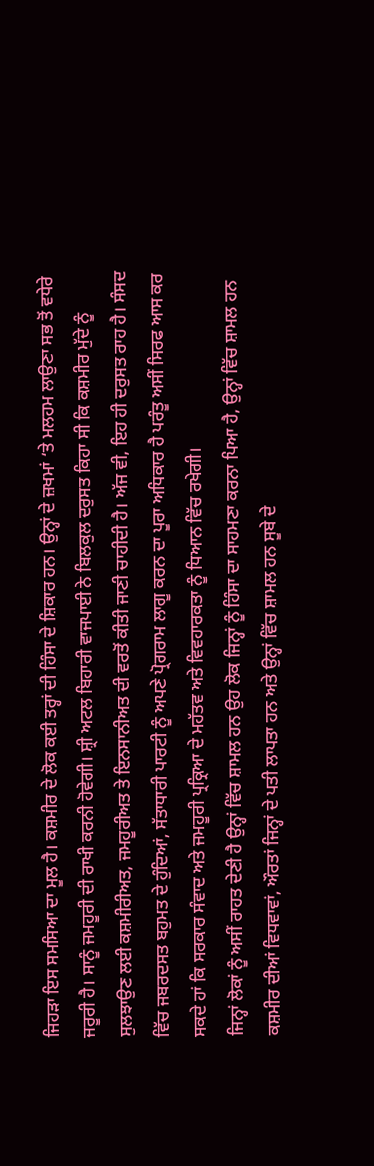ਜਿਹੜਾ ਇਸ ਸਮਸਿਆ ਦਾ ਮੂਲ ਹੈ। ਕਸ਼ਮੀਰ ਦੇ ਲੋਕ ਕਈ ਤਰ੍ਹਾਂ ਦੀ ਹਿੰਸਾ ਦੇ ਸ਼ਿਕਾਰ ਹਨ। ਉਨ੍ਹਾਂ ਦੇ ਜ਼ਖਮਾਂ ‘ਤੇ ਮਲਹਮ ਲਾਉਣਾ ਸਭ ਤੋਂ ਵਧੇਰੇ ਜਰੂਰੀ ਹੈ। ਸਾਨੂੰ ਜਮਹੂਰੀ ਦੀ ਰਾਖੀ ਕਰਨੀ ਹੋਵੇਗੀ। ਸ਼੍ਰੀ ਅਟਲ ਬਿਹਾਰੀ ਵਾਜਪਾਈ ਨੇ ਬਿਲਕੁਲ ਦਰੁਸਤ ਕਿਹਾ ਸੀ ਕਿ ਕਸ਼ਮੀਰ ਮੁੱਦੇ ਨੂੰ ਸੁਲਝਾਉਣ ਲਈ ਕਸ਼ਮੀਰੀਅਤ, ਜਮਹੂਰੀਅਤ ਤੇ ਇਨਸਾਨੀਅਤ ਦੀ ਵਰਤੋਂ ਕੀਤੀ ਜਾਣੀ ਚਾਹੀਦੀ ਹੈ। ਅੱਜ ਵੀ, ਇਹ ਹੀ ਦਰੁਸਤ ਰਾਹ ਹੈ। ਸੰਸਦ ਵਿੱਚ ਜਬਰਦਸਤ ਬਹੁਮਤ ਦੇ ਹੁੰਦਿਆਂ, ਸੱਤਾਧਾਰੀ ਪਾਰਟੀ ਨੂੰ ਅਪਣੇ ਪ੍ਰੋਗਰਾਮ ਲਾਗੂ ਕਰਨ ਦਾ ਪੂਰਾ ਅਧਿਕਾਰ ਹੈ ਪਰੰਤੂ ਅਸੀਂ ਸਿਰਫ ਆਸ ਕਰ ਸਕਦੇ ਹਾਂ ਕਿ ਸਰਕਾਰ ਸੰਵਾਦ ਅਤੇ ਜਮਹੂਰੀ ਪ੍ਰਕ੍ਰਿਆ ਦੇ ਮਹੱਤਵ ਅਤੇ ਵਿਵਹਾਰਕਤਾ ਨੂੰ ਧਿਆਨ ਵਿੱਚ ਰਖੇਗੀ।
ਜਿਨ੍ਹਾਂ ਲੋਕਾਂ ਨੂੰ ਅਸੀਂ ਰਾਹਤ ਦੇਣੀ ਹੈ ਉਨ੍ਹਾਂ ਵਿੱਚ ਸ਼ਾਮਲ ਹਨ ਉਹ ਲੋਕ ਜਿਨ੍ਹਾਂ ਨੂੰ ਹਿੰਸਾ ਦਾ ਸਾਹਮਣਾ ਕਰਨਾ ਪਿਆ ਹੈ, ਉਨ੍ਹਾਂ ਵਿੱਚ ਸ਼ਾਮਲ ਹਨ ਕਸ਼ਮੀਰ ਦੀਆਂ ਵਿਧਵਾਵਾਂ, ਔਰਤਾਂ ਜਿਨ੍ਹਾਂ ਦੇ ਪਤੀ ਲਾਪਤਾ ਹਨ ਅਤੇ ਉਨ੍ਹਾਂ ਵਿੱਚ ਸ਼ਾਮਲ ਹਨ ਸੂਬੇ ਦੇ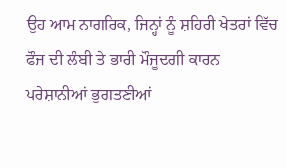ਉਹ ਆਮ ਨਾਗਰਿਕ, ਜਿਨ੍ਹਾਂ ਨੂੰ ਸ਼ਹਿਰੀ ਖੇਤਰਾਂ ਵਿੱਚ ਫੌਜ ਦੀ ਲੰਬੀ ਤੇ ਭਾਰੀ ਮੌਜੂਦਗੀ ਕਾਰਨ ਪਰੇਸ਼ਾਨੀਆਂ ਭੁਗਤਣੀਆਂ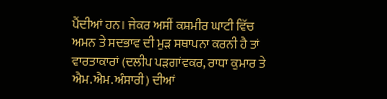ਪੈਂਦੀਆਂ ਹਨ। ਜੇਕਰ ਅਸੀਂ ਕਸ਼ਮੀਰ ਘਾਟੀ ਵਿੱਚ ਅਮਨ ਤੇ ਸਦਭਾਵ ਦੀ ਮੁੜ ਸਥਾਪਨਾ ਕਰਨੀ ਹੈ ਤਾਂ ਵਾਰਤਾਕਾਰਾਂ (ਦਲੀਪ ਪੜਗਾਂਵਕਰ, ਰਾਧਾ ਕੁਮਾਰ ਤੇ ਐਮ.ਐਮ.ਅੰਸਾਰੀ) ਦੀਆਂ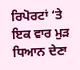ਰਿਪੋਰਟਾਂ ‘ਤੇ ਇਕ ਵਾਰ ਮੁੜ ਧਿਆਨ ਦੇਣਾ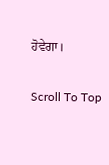ਹੋਵੇਗਾ।

Scroll To Top